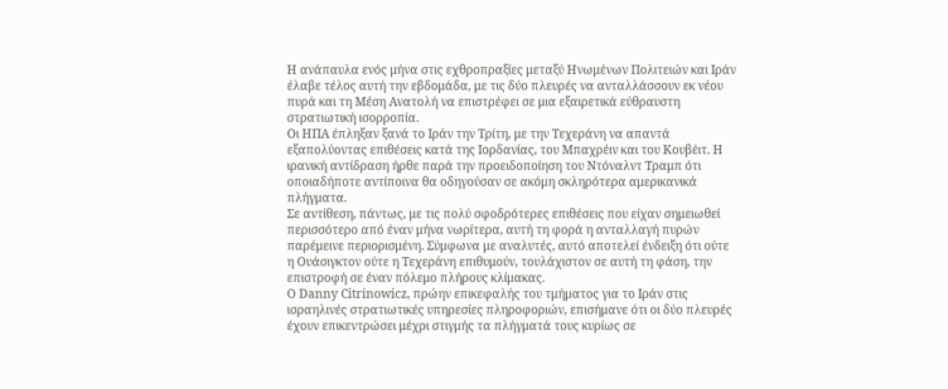Η ανάπαυλα ενός μήνα στις εχθροπραξίες μεταξύ Ηνωμένων Πολιτειών και Ιράν έλαβε τέλος αυτή την εβδομάδα, με τις δύο πλευρές να ανταλλάσσουν εκ νέου πυρά και τη Μέση Ανατολή να επιστρέφει σε μια εξαιρετικά εύθραυστη στρατιωτική ισορροπία.
Οι ΗΠΑ έπληξαν ξανά το Ιράν την Τρίτη, με την Τεχεράνη να απαντά εξαπολύοντας επιθέσεις κατά της Ιορδανίας, του Μπαχρέιν και του Κουβέιτ. Η ιρανική αντίδραση ήρθε παρά την προειδοποίηση του Ντόναλντ Τραμπ ότι οποιαδήποτε αντίποινα θα οδηγούσαν σε ακόμη σκληρότερα αμερικανικά πλήγματα.
Σε αντίθεση, πάντως, με τις πολύ σφοδρότερες επιθέσεις που είχαν σημειωθεί περισσότερο από έναν μήνα νωρίτερα, αυτή τη φορά η ανταλλαγή πυρών παρέμεινε περιορισμένη. Σύμφωνα με αναλυτές, αυτό αποτελεί ένδειξη ότι ούτε η Ουάσιγκτον ούτε η Τεχεράνη επιθυμούν, τουλάχιστον σε αυτή τη φάση, την επιστροφή σε έναν πόλεμο πλήρους κλίμακας.
Ο Danny Citrinowicz, πρώην επικεφαλής του τμήματος για το Ιράν στις ισραηλινές στρατιωτικές υπηρεσίες πληροφοριών, επισήμανε ότι οι δύο πλευρές έχουν επικεντρώσει μέχρι στιγμής τα πλήγματά τους κυρίως σε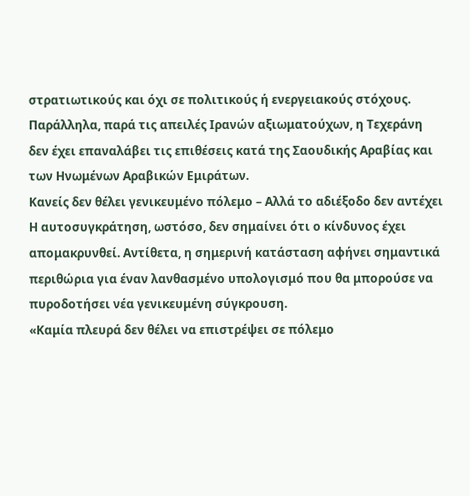στρατιωτικούς και όχι σε πολιτικούς ή ενεργειακούς στόχους. Παράλληλα, παρά τις απειλές Ιρανών αξιωματούχων, η Τεχεράνη δεν έχει επαναλάβει τις επιθέσεις κατά της Σαουδικής Αραβίας και των Ηνωμένων Αραβικών Εμιράτων.
Κανείς δεν θέλει γενικευμένο πόλεμο – Αλλά το αδιέξοδο δεν αντέχει
Η αυτοσυγκράτηση, ωστόσο, δεν σημαίνει ότι ο κίνδυνος έχει απομακρυνθεί. Αντίθετα, η σημερινή κατάσταση αφήνει σημαντικά περιθώρια για έναν λανθασμένο υπολογισμό που θα μπορούσε να πυροδοτήσει νέα γενικευμένη σύγκρουση.
«Καμία πλευρά δεν θέλει να επιστρέψει σε πόλεμο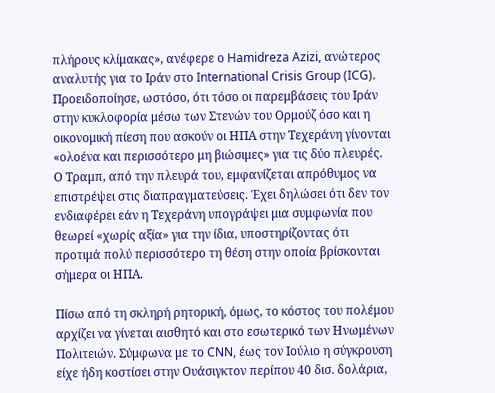πλήρους κλίμακας», ανέφερε ο Hamidreza Azizi, ανώτερος αναλυτής για το Ιράν στο International Crisis Group (ICG). Προειδοποίησε, ωστόσο, ότι τόσο οι παρεμβάσεις του Ιράν στην κυκλοφορία μέσω των Στενών του Ορμούζ όσο και η οικονομική πίεση που ασκούν οι ΗΠΑ στην Τεχεράνη γίνονται «ολοένα και περισσότερο μη βιώσιμες» για τις δύο πλευρές.
Ο Τραμπ, από την πλευρά του, εμφανίζεται απρόθυμος να επιστρέψει στις διαπραγματεύσεις. Έχει δηλώσει ότι δεν τον ενδιαφέρει εάν η Τεχεράνη υπογράψει μια συμφωνία που θεωρεί «χωρίς αξία» για την ίδια, υποστηρίζοντας ότι προτιμά πολύ περισσότερο τη θέση στην οποία βρίσκονται σήμερα οι ΗΠΑ.

Πίσω από τη σκληρή ρητορική, όμως, το κόστος του πολέμου αρχίζει να γίνεται αισθητό και στο εσωτερικό των Ηνωμένων Πολιτειών. Σύμφωνα με το CNN, έως τον Ιούλιο η σύγκρουση είχε ήδη κοστίσει στην Ουάσιγκτον περίπου 40 δισ. δολάρια,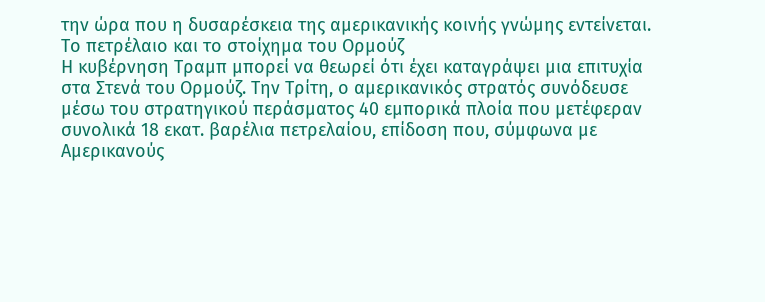την ώρα που η δυσαρέσκεια της αμερικανικής κοινής γνώμης εντείνεται.
Το πετρέλαιο και το στοίχημα του Ορμούζ
Η κυβέρνηση Τραμπ μπορεί να θεωρεί ότι έχει καταγράψει μια επιτυχία στα Στενά του Ορμούζ. Την Τρίτη, ο αμερικανικός στρατός συνόδευσε μέσω του στρατηγικού περάσματος 40 εμπορικά πλοία που μετέφεραν συνολικά 18 εκατ. βαρέλια πετρελαίου, επίδοση που, σύμφωνα με Αμερικανούς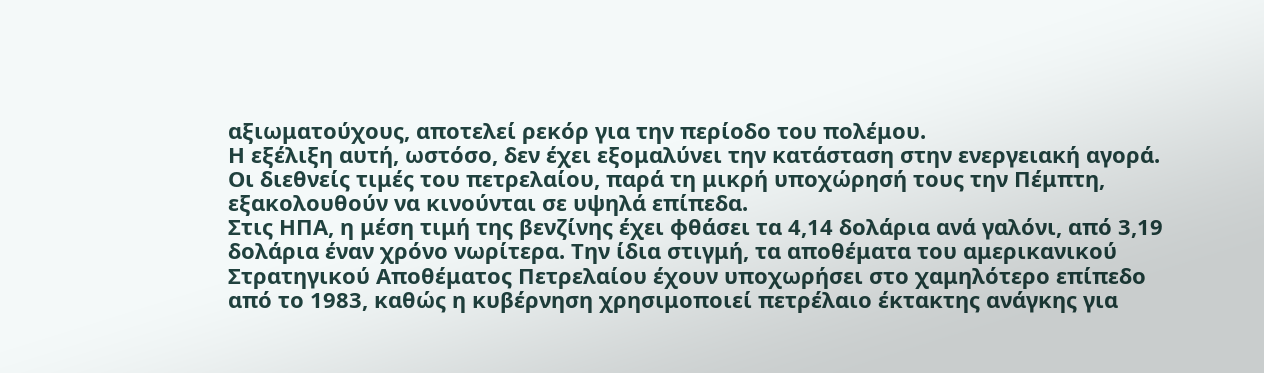αξιωματούχους, αποτελεί ρεκόρ για την περίοδο του πολέμου.
Η εξέλιξη αυτή, ωστόσο, δεν έχει εξομαλύνει την κατάσταση στην ενεργειακή αγορά. Οι διεθνείς τιμές του πετρελαίου, παρά τη μικρή υποχώρησή τους την Πέμπτη, εξακολουθούν να κινούνται σε υψηλά επίπεδα.
Στις ΗΠΑ, η μέση τιμή της βενζίνης έχει φθάσει τα 4,14 δολάρια ανά γαλόνι, από 3,19 δολάρια έναν χρόνο νωρίτερα. Την ίδια στιγμή, τα αποθέματα του αμερικανικού Στρατηγικού Αποθέματος Πετρελαίου έχουν υποχωρήσει στο χαμηλότερο επίπεδο από το 1983, καθώς η κυβέρνηση χρησιμοποιεί πετρέλαιο έκτακτης ανάγκης για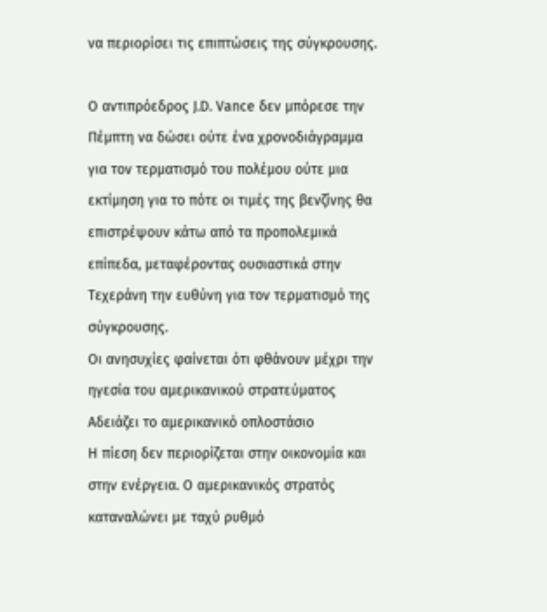να περιορίσει τις επιπτώσεις της σύγκρουσης.

Ο αντιπρόεδρος J.D. Vance δεν μπόρεσε την Πέμπτη να δώσει ούτε ένα χρονοδιάγραμμα για τον τερματισμό του πολέμου ούτε μια εκτίμηση για το πότε οι τιμές της βενζίνης θα επιστρέψουν κάτω από τα προπολεμικά επίπεδα, μεταφέροντας ουσιαστικά στην Τεχεράνη την ευθύνη για τον τερματισμό της σύγκρουσης.
Οι ανησυχίες φαίνεται ότι φθάνουν μέχρι την ηγεσία του αμερικανικού στρατεύματος
Αδειάζει το αμερικανικό οπλοστάσιο
Η πίεση δεν περιορίζεται στην οικονομία και στην ενέργεια. Ο αμερικανικός στρατός καταναλώνει με ταχύ ρυθμό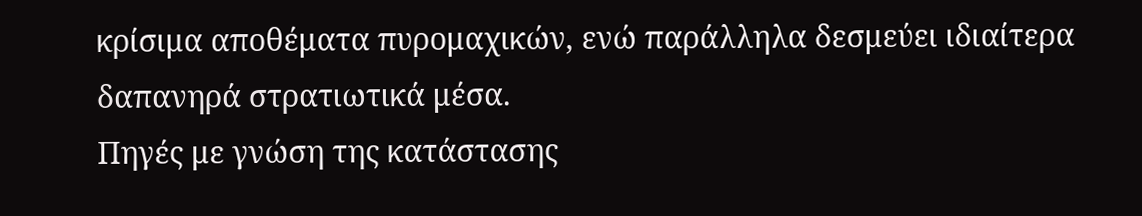κρίσιμα αποθέματα πυρομαχικών, ενώ παράλληλα δεσμεύει ιδιαίτερα δαπανηρά στρατιωτικά μέσα.
Πηγές με γνώση της κατάστασης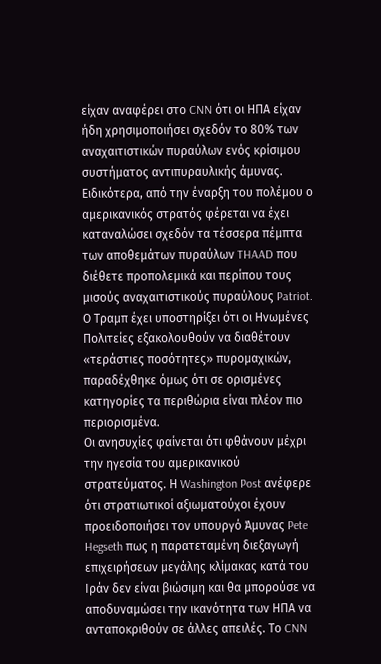είχαν αναφέρει στο CNN ότι οι ΗΠΑ είχαν ήδη χρησιμοποιήσει σχεδόν το 80% των αναχαιτιστικών πυραύλων ενός κρίσιμου συστήματος αντιπυραυλικής άμυνας.
Ειδικότερα, από την έναρξη του πολέμου ο αμερικανικός στρατός φέρεται να έχει καταναλώσει σχεδόν τα τέσσερα πέμπτα των αποθεμάτων πυραύλων THAAD που διέθετε προπολεμικά και περίπου τους μισούς αναχαιτιστικούς πυραύλους Patriot.
Ο Τραμπ έχει υποστηρίξει ότι οι Ηνωμένες Πολιτείες εξακολουθούν να διαθέτουν «τεράστιες ποσότητες» πυρομαχικών, παραδέχθηκε όμως ότι σε ορισμένες κατηγορίες τα περιθώρια είναι πλέον πιο περιορισμένα.
Οι ανησυχίες φαίνεται ότι φθάνουν μέχρι την ηγεσία του αμερικανικού στρατεύματος. Η Washington Post ανέφερε ότι στρατιωτικοί αξιωματούχοι έχουν προειδοποιήσει τον υπουργό Άμυνας Pete Hegseth πως η παρατεταμένη διεξαγωγή επιχειρήσεων μεγάλης κλίμακας κατά του Ιράν δεν είναι βιώσιμη και θα μπορούσε να αποδυναμώσει την ικανότητα των ΗΠΑ να ανταποκριθούν σε άλλες απειλές. Το CNN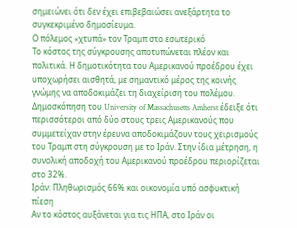σημειώνει ότι δεν έχει επιβεβαιώσει ανεξάρτητα το συγκεκριμένο δημοσίευμα.
Ο πόλεμος «χτυπά» τον Τραμπ στο εσωτερικό
Το κόστος της σύγκρουσης αποτυπώνεται πλέον και πολιτικά. Η δημοτικότητα του Αμερικανού προέδρου έχει υποχωρήσει αισθητά, με σημαντικό μέρος της κοινής γνώμης να αποδοκιμάζει τη διαχείριση του πολέμου.
Δημοσκόπηση του University of Massachusetts Amherst έδειξε ότι περισσότεροι από δύο στους τρεις Αμερικανούς που συμμετείχαν στην έρευνα αποδοκιμάζουν τους χειρισμούς του Τραμπ στη σύγκρουση με το Ιράν. Στην ίδια μέτρηση, η συνολική αποδοχή του Αμερικανού προέδρου περιορίζεται στο 32%.
Ιράν: Πληθωρισμός 66% και οικονομία υπό ασφυκτική πίεση
Αν το κόστος αυξάνεται για τις ΗΠΑ, στο Ιράν οι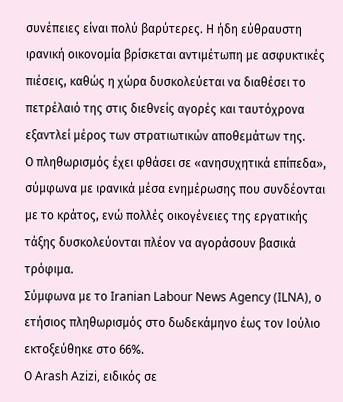συνέπειες είναι πολύ βαρύτερες. Η ήδη εύθραυστη ιρανική οικονομία βρίσκεται αντιμέτωπη με ασφυκτικές πιέσεις, καθώς η χώρα δυσκολεύεται να διαθέσει το πετρέλαιό της στις διεθνείς αγορές και ταυτόχρονα εξαντλεί μέρος των στρατιωτικών αποθεμάτων της.
Ο πληθωρισμός έχει φθάσει σε «ανησυχητικά επίπεδα», σύμφωνα με ιρανικά μέσα ενημέρωσης που συνδέονται με το κράτος, ενώ πολλές οικογένειες της εργατικής τάξης δυσκολεύονται πλέον να αγοράσουν βασικά τρόφιμα.
Σύμφωνα με το Iranian Labour News Agency (ILNA), ο ετήσιος πληθωρισμός στο δωδεκάμηνο έως τον Ιούλιο εκτοξεύθηκε στο 66%.
Ο Arash Azizi, ειδικός σε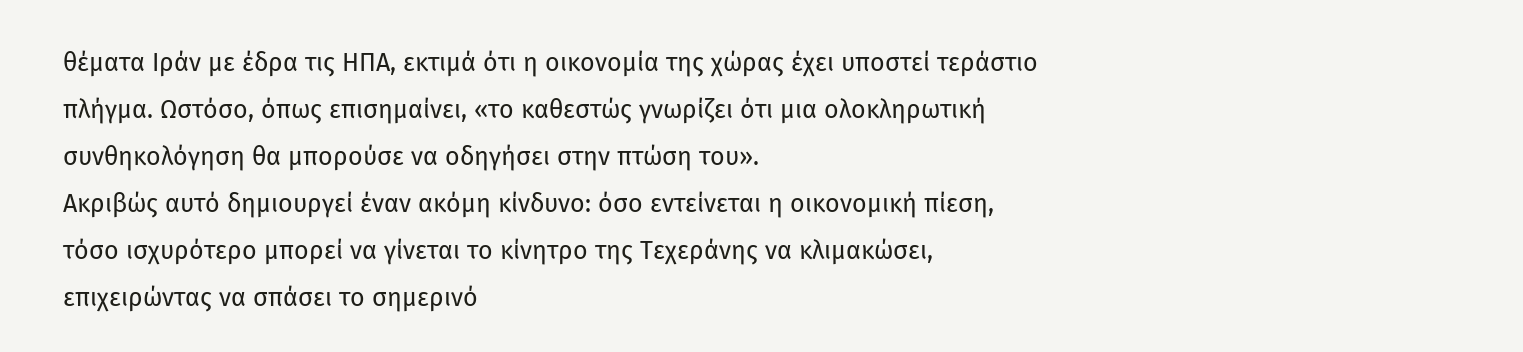θέματα Ιράν με έδρα τις ΗΠΑ, εκτιμά ότι η οικονομία της χώρας έχει υποστεί τεράστιο πλήγμα. Ωστόσο, όπως επισημαίνει, «το καθεστώς γνωρίζει ότι μια ολοκληρωτική συνθηκολόγηση θα μπορούσε να οδηγήσει στην πτώση του».
Ακριβώς αυτό δημιουργεί έναν ακόμη κίνδυνο: όσο εντείνεται η οικονομική πίεση, τόσο ισχυρότερο μπορεί να γίνεται το κίνητρο της Τεχεράνης να κλιμακώσει, επιχειρώντας να σπάσει το σημερινό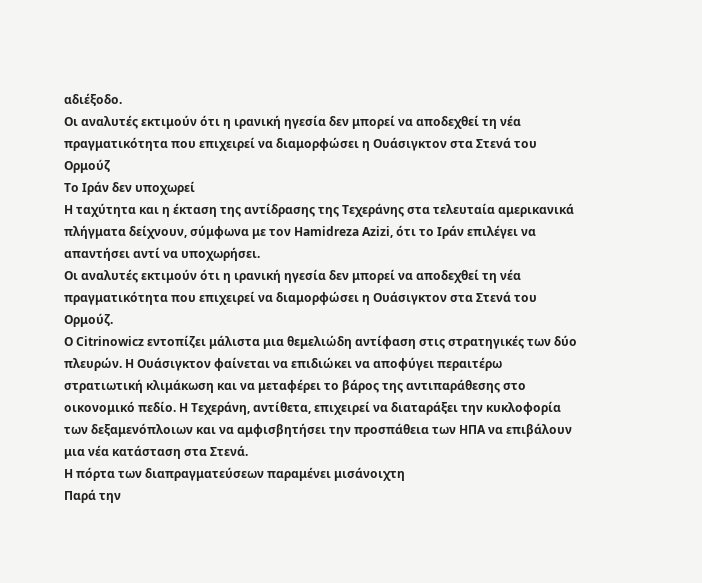αδιέξοδο.
Οι αναλυτές εκτιμούν ότι η ιρανική ηγεσία δεν μπορεί να αποδεχθεί τη νέα πραγματικότητα που επιχειρεί να διαμορφώσει η Ουάσιγκτον στα Στενά του Ορμούζ
Το Ιράν δεν υποχωρεί
Η ταχύτητα και η έκταση της αντίδρασης της Τεχεράνης στα τελευταία αμερικανικά πλήγματα δείχνουν, σύμφωνα με τον Hamidreza Azizi, ότι το Ιράν επιλέγει να απαντήσει αντί να υποχωρήσει.
Οι αναλυτές εκτιμούν ότι η ιρανική ηγεσία δεν μπορεί να αποδεχθεί τη νέα πραγματικότητα που επιχειρεί να διαμορφώσει η Ουάσιγκτον στα Στενά του Ορμούζ.
Ο Citrinowicz εντοπίζει μάλιστα μια θεμελιώδη αντίφαση στις στρατηγικές των δύο πλευρών. Η Ουάσιγκτον φαίνεται να επιδιώκει να αποφύγει περαιτέρω στρατιωτική κλιμάκωση και να μεταφέρει το βάρος της αντιπαράθεσης στο οικονομικό πεδίο. Η Τεχεράνη, αντίθετα, επιχειρεί να διαταράξει την κυκλοφορία των δεξαμενόπλοιων και να αμφισβητήσει την προσπάθεια των ΗΠΑ να επιβάλουν μια νέα κατάσταση στα Στενά.
Η πόρτα των διαπραγματεύσεων παραμένει μισάνοιχτη
Παρά την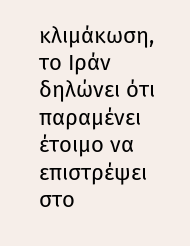κλιμάκωση, το Ιράν δηλώνει ότι παραμένει έτοιμο να επιστρέψει στο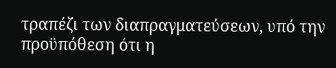τραπέζι των διαπραγματεύσεων, υπό την προϋπόθεση ότι η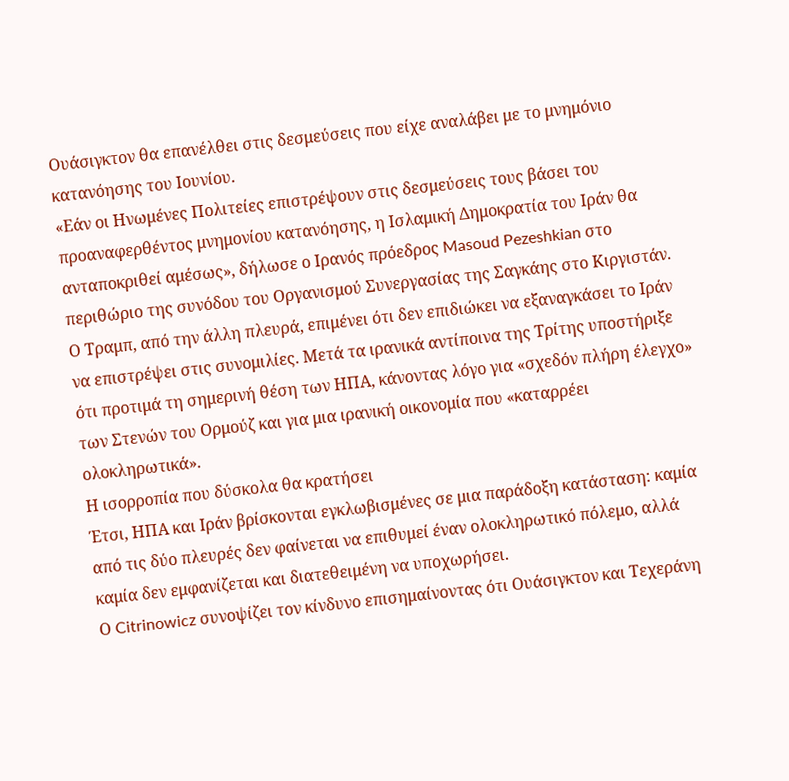Ουάσιγκτον θα επανέλθει στις δεσμεύσεις που είχε αναλάβει με το μνημόνιο κατανόησης του Ιουνίου.
«Εάν οι Ηνωμένες Πολιτείες επιστρέψουν στις δεσμεύσεις τους βάσει του προαναφερθέντος μνημονίου κατανόησης, η Ισλαμική Δημοκρατία του Ιράν θα ανταποκριθεί αμέσως», δήλωσε ο Ιρανός πρόεδρος Masoud Pezeshkian στο περιθώριο της συνόδου του Οργανισμού Συνεργασίας της Σαγκάης στο Κιργιστάν.
Ο Τραμπ, από την άλλη πλευρά, επιμένει ότι δεν επιδιώκει να εξαναγκάσει το Ιράν να επιστρέψει στις συνομιλίες. Μετά τα ιρανικά αντίποινα της Τρίτης υποστήριξε ότι προτιμά τη σημερινή θέση των ΗΠΑ, κάνοντας λόγο για «σχεδόν πλήρη έλεγχο» των Στενών του Ορμούζ και για μια ιρανική οικονομία που «καταρρέει ολοκληρωτικά».
Η ισορροπία που δύσκολα θα κρατήσει
Έτσι, ΗΠΑ και Ιράν βρίσκονται εγκλωβισμένες σε μια παράδοξη κατάσταση: καμία από τις δύο πλευρές δεν φαίνεται να επιθυμεί έναν ολοκληρωτικό πόλεμο, αλλά καμία δεν εμφανίζεται και διατεθειμένη να υποχωρήσει.
Ο Citrinowicz συνοψίζει τον κίνδυνο επισημαίνοντας ότι Ουάσιγκτον και Τεχεράνη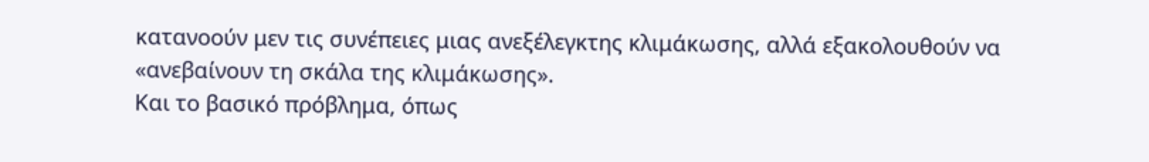κατανοούν μεν τις συνέπειες μιας ανεξέλεγκτης κλιμάκωσης, αλλά εξακολουθούν να «ανεβαίνουν τη σκάλα της κλιμάκωσης».
Και το βασικό πρόβλημα, όπως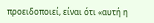προειδοποιεί, είναι ότι «αυτή η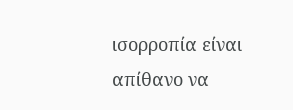ισορροπία είναι απίθανο να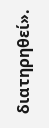διατηρηθεί».